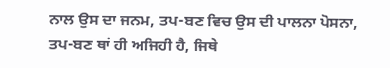ਨਾਲ ਉਸ ਦਾ ਜਨਮ, ਤਪ-ਬਣ ਵਿਚ ਉਸ ਦੀ ਪਾਲਨਾ ਪੋਸਨਾ, ਤਪ-ਬਣ ਥਾਂ ਹੀ ਅਜਿਹੀ ਹੈ, ਜਿਥੇ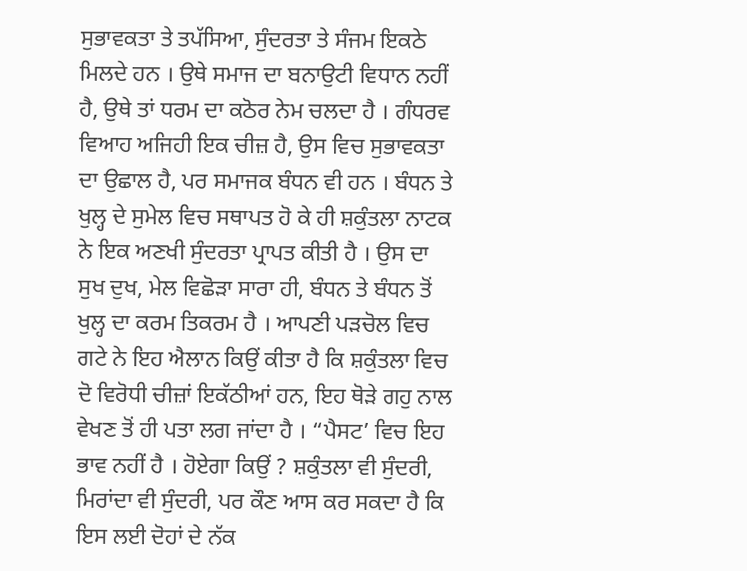ਸੁਭਾਵਕਤਾ ਤੇ ਤਪੱਸਿਆ, ਸੁੰਦਰਤਾ ਤੇ ਸੰਜਮ ਇਕਠੇ ਮਿਲਦੇ ਹਨ । ਉਥੇ ਸਮਾਜ ਦਾ ਬਨਾਉਟੀ ਵਿਧਾਨ ਨਹੀਂ ਹੈ, ਉਥੇ ਤਾਂ ਧਰਮ ਦਾ ਕਠੋਰ ਨੇਮ ਚਲਦਾ ਹੈ । ਗੰਧਰਵ ਵਿਆਹ ਅਜਿਹੀ ਇਕ ਚੀਜ਼ ਹੈ, ਉਸ ਵਿਚ ਸੁਭਾਵਕਤਾ ਦਾ ਉਛਾਲ ਹੈ, ਪਰ ਸਮਾਜਕ ਬੰਧਨ ਵੀ ਹਨ । ਬੰਧਨ ਤੇ ਖੁਲ੍ਹ ਦੇ ਸੁਮੇਲ ਵਿਚ ਸਥਾਪਤ ਹੋ ਕੇ ਹੀ ਸ਼ਕੁੰਤਲਾ ਨਾਟਕ ਨੇ ਇਕ ਅਣਖੀ ਸੁੰਦਰਤਾ ਪ੍ਰਾਪਤ ਕੀਤੀ ਹੈ । ਉਸ ਦਾ ਸੁਖ ਦੁਖ, ਮੇਲ ਵਿਛੋੜਾ ਸਾਰਾ ਹੀ, ਬੰਧਨ ਤੇ ਬੰਧਨ ਤੋਂ ਖੁਲ੍ਹ ਦਾ ਕਰਮ ਤਿਕਰਮ ਹੈ । ਆਪਣੀ ਪੜਚੋਲ ਵਿਚ ਗਟੇ ਨੇ ਇਹ ਐਲਾਨ ਕਿਉਂ ਕੀਤਾ ਹੈ ਕਿ ਸ਼ਕੁੰਤਲਾ ਵਿਚ ਦੋ ਵਿਰੋਧੀ ਚੀਜ਼ਾਂ ਇਕੱਠੀਆਂ ਹਨ, ਇਹ ਥੋੜੇ ਗਹੁ ਨਾਲ ਵੇਖਣ ਤੋਂ ਹੀ ਪਤਾ ਲਗ ਜਾਂਦਾ ਹੈ । “ਪੈਸਟ’ ਵਿਚ ਇਹ ਭਾਵ ਨਹੀਂ ਹੈ । ਹੋਏਗਾ ਕਿਉਂ ? ਸ਼ਕੁੰਤਲਾ ਵੀ ਸੁੰਦਰੀ, ਮਿਰਾਂਦਾ ਵੀ ਸੁੰਦਰੀ, ਪਰ ਕੌਣ ਆਸ ਕਰ ਸਕਦਾ ਹੈ ਕਿ ਇਸ ਲਈ ਦੋਹਾਂ ਦੇ ਨੱਕ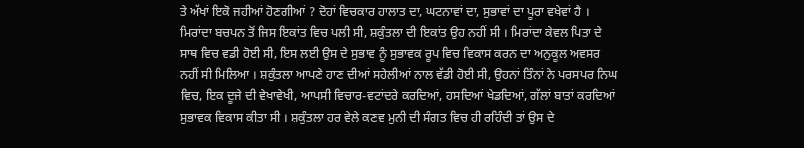ਤੇ ਅੱਖਾਂ ਇਕੋ ਜਹੀਆਂ ਹੋਣਗੀਆਂ ? ਦੋਹਾਂ ਵਿਚਕਾਰ ਹਾਲਾਤ ਦਾ, ਘਟਨਾਵਾਂ ਦਾ, ਸੁਭਾਵਾਂ ਦਾ ਪੂਰਾ ਵਖੇਵਾਂ ਹੈ । ਮਿਰਾਂਦਾ ਬਚਪਨ ਤੋਂ ਜਿਸ ਇਕਾਂਤ ਵਿਚ ਪਲੀ ਸੀ, ਸ਼ਕੁੰਤਲਾ ਦੀ ਇਕਾਂਤ ਉਹ ਨਹੀਂ ਸੀ । ਮਿਰਾਂਦਾ ਕੇਵਲ ਪਿਤਾ ਦੇ ਸਾਥ ਵਿਚ ਵਡੀ ਹੋਈ ਸੀ, ਇਸ ਲਈ ਉਸ ਦੇ ਸੁਭਾਵ ਨੂੰ ਸੁਭਾਵਕ ਰੂਪ ਵਿਚ ਵਿਕਾਸ ਕਰਨ ਦਾ ਅਨੁਕੂਲ ਅਵਸਰ ਨਹੀਂ ਸੀ ਮਿਲਿਆ । ਸ਼ਕੁੰਤਲਾ ਆਪਣੇ ਹਾਣ ਦੀਆਂ ਸਹੇਲੀਆਂ ਨਾਲ ਵੱਡੀ ਹੋਈ ਸੀ, ਉਹਨਾਂ ਤਿੰਨਾਂ ਨੇ ਪਰਸਪਰ ਨਿਘ ਵਿਚ, ਇਕ ਦੂਜੇ ਦੀ ਵੇਖਾਵੇਖੀ, ਆਪਸੀ ਵਿਚਾਰ-ਵਟਾਂਦਰੇ ਕਰਦਿਆਂ, ਹਸਦਿਆਂ ਖੇਡਦਿਆਂ, ਗੱਲਾਂ ਬਾਤਾਂ ਕਰਦਿਆਂ ਸੁਭਾਵਕ ਵਿਕਾਸ ਕੀਤਾ ਸੀ । ਸ਼ਕੁੰਤਲਾ ਹਰ ਵੇਲੇ ਕਣਵ ਮੁਨੀ ਦੀ ਸੰਗਤ ਵਿਚ ਹੀ ਰਹਿੰਦੀ ਤਾਂ ਉਸ ਦੇ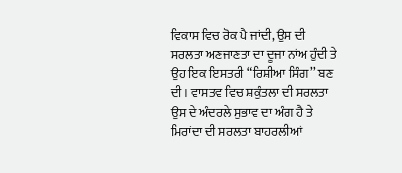ਵਿਕਾਸ ਵਿਚ ਰੋਕ ਪੈ ਜਾਂਦੀ, ਉਸ ਦੀ ਸਰਲਤਾ ਅਣਜਾਣਤਾ ਦਾ ਦੂਜਾ ਨਾਂਅ ਹੁੰਦੀ ਤੇ ਉਹ ਇਕ ਇਸਤਰੀ “ਰਿਸ਼ੀਆ ਸਿੰਗ’’ ਬਣ ਦੀ । ਵਾਸਤਵ ਵਿਚ ਸ਼ਕੁੰਤਲਾ ਦੀ ਸਰਲਤਾ ਉਸ ਦੇ ਅੰਦਰਲੇ ਸੁਭਾਵ ਦਾ ਅੰਗ ਹੈ ਤੇ ਮਿਰਾਂਦਾ ਦੀ ਸਰਲਤਾ ਬਾਹਰਲੀਆਂ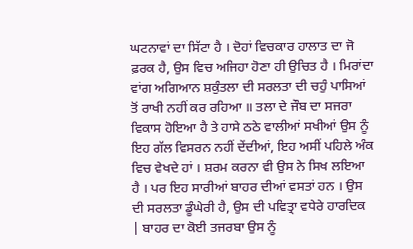ਘਟਨਾਵਾਂ ਦਾ ਸਿੱਟਾ ਹੈ । ਦੋਹਾਂ ਵਿਚਕਾਰ ਹਾਲਾਤ ਦਾ ਜੋ ਫ਼ਰਕ ਹੈ, ਉਸ ਵਿਚ ਅਜਿਹਾ ਹੋਣਾ ਹੀ ਉਚਿਤ ਹੈ । ਮਿਰਾਂਦਾ ਵਾਂਗ ਅਗਿਆਨ ਸ਼ਕੁੰਤਲਾ ਦੀ ਸਰਲਤਾ ਦੀ ਚਹੁੰ ਪਾਸਿਆਂ ਤੋਂ ਰਾਖੀ ਨਹੀਂ ਕਰ ਰਹਿਆ ॥ ਤਲਾ ਦੇ ਜੌਬ ਦਾ ਸਜਰਾ ਵਿਕਾਸ ਹੋਇਆ ਹੈ ਤੇ ਹਾਸੇ ਠਠੇ ਵਾਲੀਆਂ ਸਖੀਆਂ ਉਸ ਨੂੰ ਇਹ ਗੱਲ ਵਿਸਰਨ ਨਹੀਂ ਦੇਂਦੀਆਂ, ਇਹ ਅਸੀਂ ਪਹਿਲੇ ਅੰਕ ਵਿਚ ਵੇਖਦੇ ਹਾਂ । ਸ਼ਰਮ ਕਰਨਾ ਵੀ ਉਸ ਨੇ ਸਿਖ ਲਇਆ ਹੈ । ਪਰ ਇਹ ਸਾਰੀਆਂ ਬਾਹਰ ਦੀਆਂ ਵਸਤਾਂ ਹਨ । ਉਸ ਦੀ ਸਰਲਤਾ ਡੂੰਘੇਰੀ ਹੈ, ਉਸ ਦੀ ਪਵਿਤ੍ਰਾ ਵਧੇਰੇ ਹਾਰਦਿਕ | ਬਾਹਰ ਦਾ ਕੋਈ ਤਜਰਬਾ ਉਸ ਨੂੰ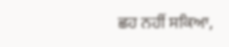ਛਹ ਨਹੀਂ ਸਕਿਆ,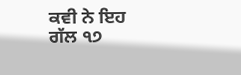ਕਵੀ ਨੇ ਇਹ ਗੱਲ ੧੭